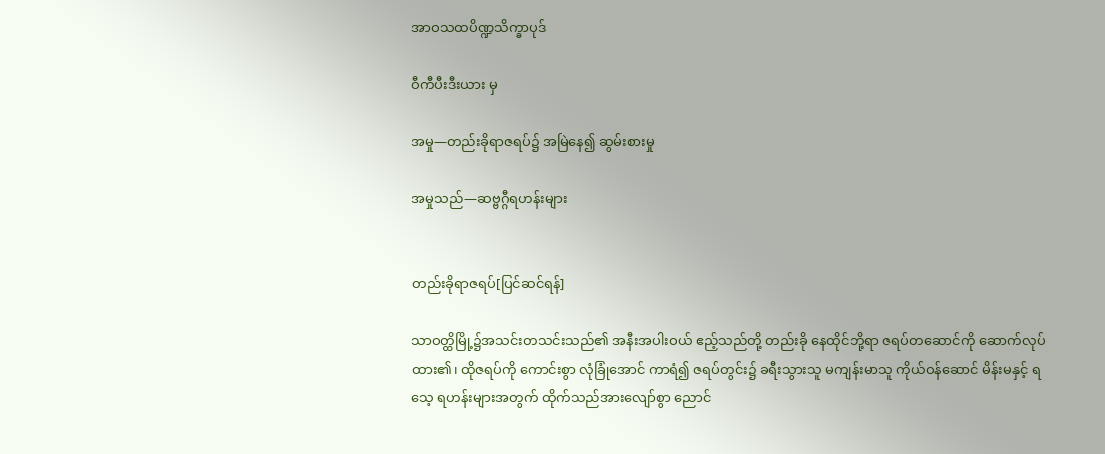အာဝသထပိဏ္ဍသိက္ခာပုဒ်

ဝီကီပီးဒီးယား မှ

အမှု—တည်းခိုရာဇရပ်၌ အမြဲနေ၍ ဆွမ်းစားမှု

အမှုသည်—ဆဗ္ဗဂ္ဂီရဟန်းများ


တည်းခိုရာဇရပ်[ပြင်ဆင်ရန်]

သာဝတ္ထိမြို့၌အသင်းတသင်းသည်၏ အနီးအပါးဝယ် ဧည့်သည်တို့ တည်းခို နေထိုင်ဘို့ရာ ဇရပ်တဆောင်ကို ဆောက်လုပ်ထား၏၊ ထိုဇရပ်ကို ကောင်းစွာ လုံခြုံအောင် ကာရံ၍ ဇရပ်တွင်း၌ ခရီးသွားသူ မကျန်းမာသူ ကိုယ်ဝန်ဆောင် မိန်းမနှင့် ရသေ့ ရဟန်းများအတွက် ထိုက်သည်အားလျော်စွာ ညောင်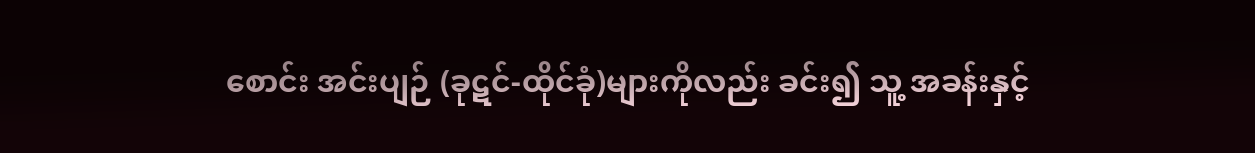စောင်း အင်းပျဉ် (ခုဋင်-ထိုင်ခုံ)များကိုလည်း ခင်း၍ သူ့ အခန်းနှင့်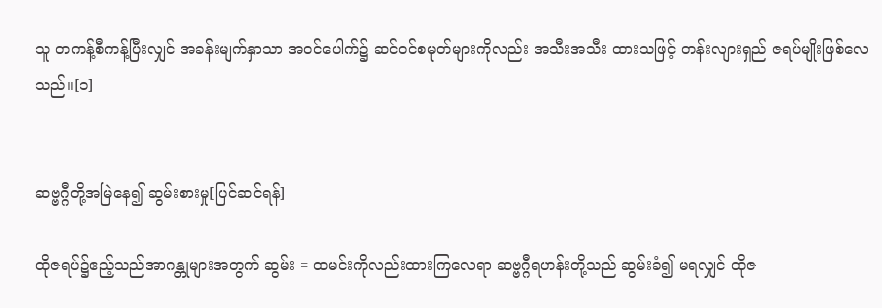သူ တကန့်စီကန့်ပြီးလျှင် အခန်းမျက်နှာသာ အဝင်ပေါက်၌ ဆင်ဝင်စမုတ်များကိုလည်း အသီးအသီး ထားသဖြင့် တန်းလျားရှည် ဇရပ်မျိုးဖြစ်လေသည်။[၁]


ဆဗ္ဗဂ္ဂီတို့အမြဲနေ၍ ဆွမ်းစားမှု[ပြင်ဆင်ရန်]

ထိုဇရပ်၌ဧည့်သည်အာဂန္တုများအတွက် ဆွမ်း = ထမင်းကိုလည်းထားကြလေရာ ဆဗ္ဗဂ္ဂီရဟန်းတို့သည် ဆွမ်းခံ၍ မရလျှင် ထိုဇ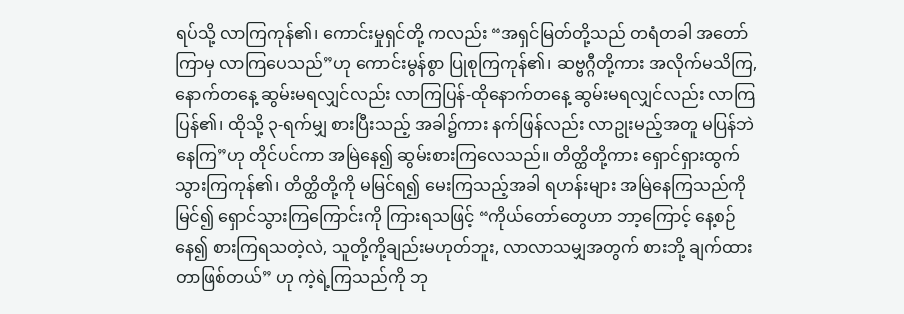ရပ်သို့ လာကြကုန်၏၊ ကောင်းမှုရှင်တို့ ကလည်း “အရှင်မြတ်တို့သည် တရံတခါ အတော်ကြာမှ လာကြပေသည်”ဟု ကောင်းမွန်စွာ ပြုစုကြကုန်၏၊ ဆဗ္ဗဂ္ဂီတို့ကား အလိုက်မသိကြ, နောက်တနေ့ ဆွမ်းမရလျှင်လည်း လာကြပြန်-ထိုနောက်တနေ့ ဆွမ်းမရလျှင်လည်း လာကြပြန်၏၊ ထိုသို့ ၃-ရက်မျှ စားပြီးသည့် အခါ၌ကား နက်ဖြန်လည်း လာဥုးမည့်အတူ မပြန်ဘဲနေကြ”ဟု တိုင်ပင်ကာ အမြဲနေ၍ ဆွမ်းစားကြလေသည်။ တိတ္ထိတို့ကား ရှောင်ရှားထွက်သွားကြကုန်၏၊ တိတ္ထိတို့ကို မမြင်ရ၍ မေးကြသည့်အခါ ရဟန်းများ အမြဲနေကြသည်ကို မြင်၍ ရှောင်သွားကြကြောင်းကို ကြားရသဖြင့် “ကိုယ်တော်တွေဟာ ဘာ့ကြောင့် နေ့စဉ်နေ၍ စားကြရသတဲ့လဲ, သူတို့ကို့ချည်းမဟုတ်ဘူး, လာလာသမျှအတွက် စားဘို့ ချက်ထားတာဖြစ်တယ်” ဟု ကဲ့ရဲ့ကြသည်ကို ဘု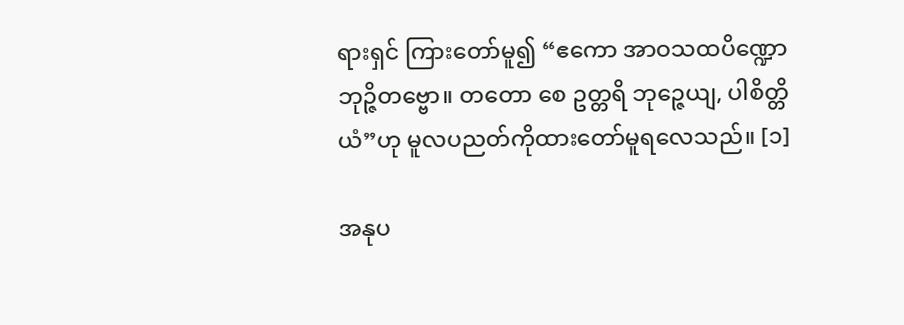ရားရှင် ကြားတော်မူ၍ “ဧကော အာဝသထပိဏ္ဍော ဘုဉ္ဇိတဗ္ဗော။ တတော စေ ဥတ္တရိ ဘုဉ္ဇေယျ, ပါစိတ္တိယံ”ဟု မူလပညတ်ကိုထားတော်မူရလေသည်။ [၁]

အနုပ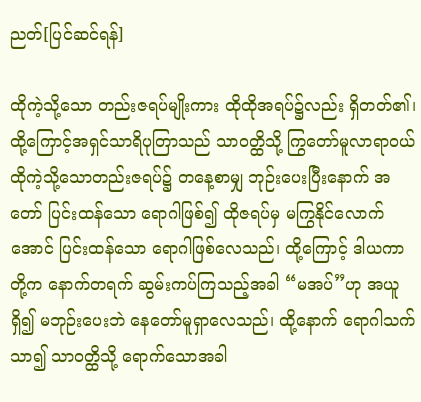ညတ်[ပြင်ဆင်ရန်]

ထိုကဲ့သို့သော တည်းဇရပ်မျိုးကား ထိုထိုအရပ်၌လည်း ရှိတတ်၏၊ ထို့ကြောင့်အရှင်သာရိပုတြာသည် သာဝတ္ထိသို့ ကြွတော်မူလာရာဝယ် ထိုကဲ့သို့သောတည်းဇရပ်၌ တနေ့စာမျှ ဘုဉ်းပေးပြီးနောက် အတော် ပြင်းထန်သော ရောဂါဖြစ်၍ ထိုဇရပ်မှ မကြွနိုင်လောက်အောင် ပြင်းထန်သော ရောဂါဖြစ်လေသည်၊ ထို့ကြောင့် ဒါယကာတို့က နောက်တရက် ဆွမ်းကပ်ကြသည့်အခါ “မအပ်”ဟု အယူရှိ၍ မဘုဉ်းပေးဘဲ နေတော်မူရှာလေသည်၊ ထို့နောက် ရောဂါသက်သာ၍ သာဝတ္ထိသို့ ရောက်သောအခါ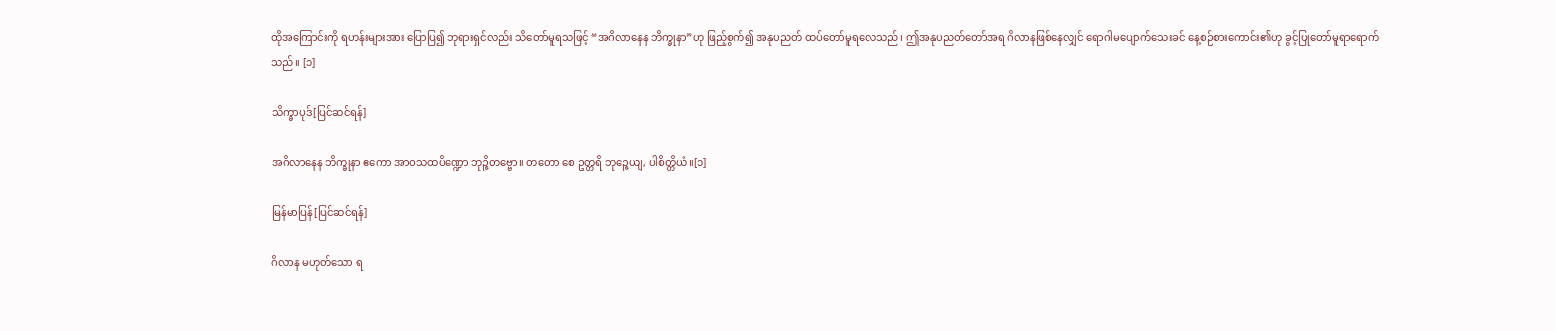ထိုအကြောင်းကို ရဟန်းများအား ပြောပြ၍ ဘုရားရှင်လည်း သိတော်မူရသဖြင့် “အဂိလာနေန ဘိက္ခုနာ”ဟု ဖြည့်စွက်၍ အနုပညတ် ထပ်တော်မူရလေသည်၊ ဤအနုပညတ်တော်အရ ဂိလာနဖြစ်နေလျှင် ရောဂါမပျောက်သေးခင် နေ့စဉ်စားကောင်း၏ဟု ခွင့်ပြုတော်မူရာရောက်သည်။ [၁]

သိက္ခာပုဒ်[ပြင်ဆင်ရန်]

အဂိလာနေန ဘိက္ခုနာ ဧကော အာဝသထပိဏ္ဍော ဘုဉ္ဇိတဗ္ဗော။ တတော စေ ဥတ္တရိ ဘုဉ္ဇေယျ, ပါစိတ္တိယံ။[၁]

မြန်မာပြန်[ပြင်ဆင်ရန်]

ဂိလာန မဟုတ်သော ရ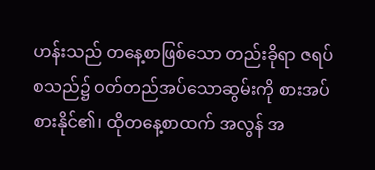ဟန်းသည် တနေ့စာဖြစ်သော တည်းခိုရာ ဇရပ်စသည်၌ ဝတ်တည်အပ်သောဆွမ်းကို စားအပ် စားနိုင်၏၊ ထိုတနေ့စာထက် အလွန် အ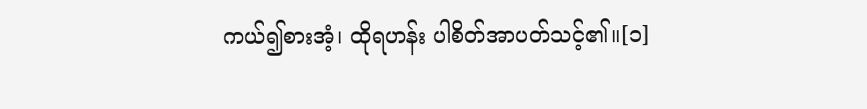ကယ်၍စားအံ့၊ ထိုရဟန်း ပါစိတ်အာပတ်သင့်၏။[၁]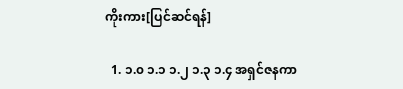ကိုးကား[ပြင်ဆင်ရန်]

  1. ၁.၀ ၁.၁ ၁.၂ ၁.၃ ၁.၄ အရှင်ဇနကာ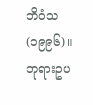ဘိဝံသ (၁၉၉၆)။ ဘုရားဥပ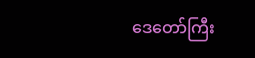ဒေတော်ကြီး